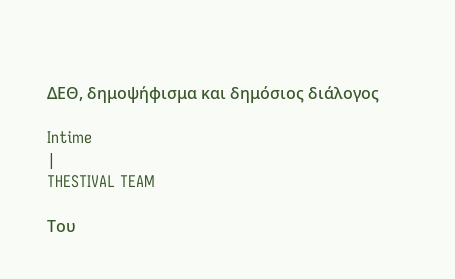ΔΕΘ, δημοψήφισμα και δημόσιος διάλογος

Intime
|
THESTIVAL TEAM

Του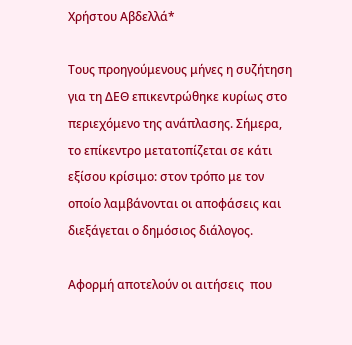Χρήστου Αβδελλά*

Τους προηγούμενους μήνες η συζήτηση για τη ΔΕΘ επικεντρώθηκε κυρίως στο περιεχόμενο της ανάπλασης. Σήμερα, το επίκεντρο μετατοπίζεται σε κάτι εξίσου κρίσιμο: στον τρόπο με τον οποίο λαμβάνονται οι αποφάσεις και διεξάγεται ο δημόσιος διάλογος.

Αφορμή αποτελούν οι αιτήσεις  που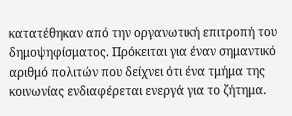κατατέθηκαν από την οργανωτική επιτροπή του δημοψηφίσματος. Πρόκειται για έναν σημαντικό αριθμό πολιτών που δείχνει ότι ένα τμήμα της κοινωνίας ενδιαφέρεται ενεργά για το ζήτημα.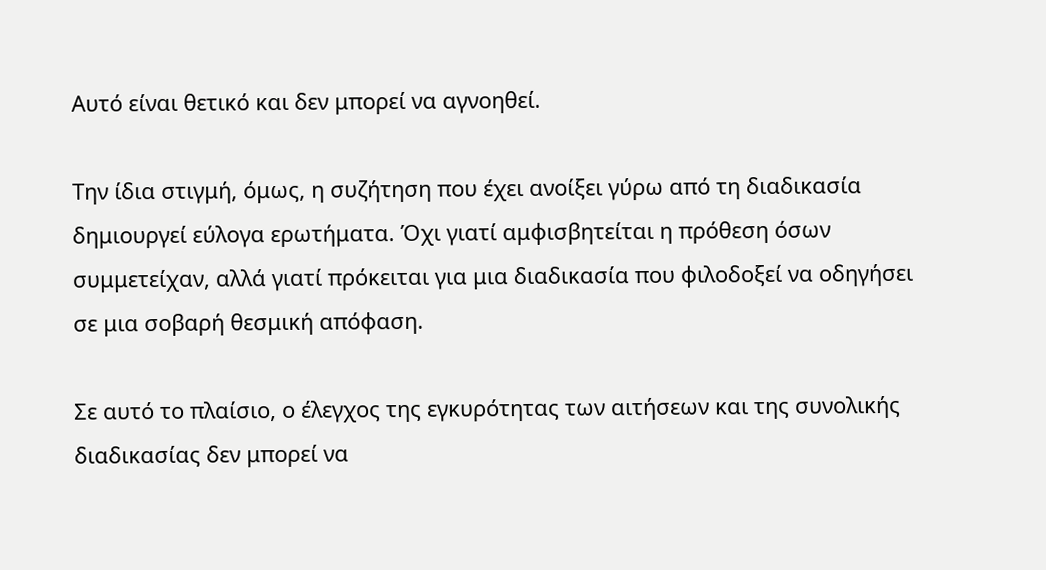Αυτό είναι θετικό και δεν μπορεί να αγνοηθεί.

Την ίδια στιγμή, όμως, η συζήτηση που έχει ανοίξει γύρω από τη διαδικασία δημιουργεί εύλογα ερωτήματα. Όχι γιατί αμφισβητείται η πρόθεση όσων συμμετείχαν, αλλά γιατί πρόκειται για μια διαδικασία που φιλοδοξεί να οδηγήσει σε μια σοβαρή θεσμική απόφαση.

Σε αυτό το πλαίσιο, ο έλεγχος της εγκυρότητας των αιτήσεων και της συνολικής διαδικασίας δεν μπορεί να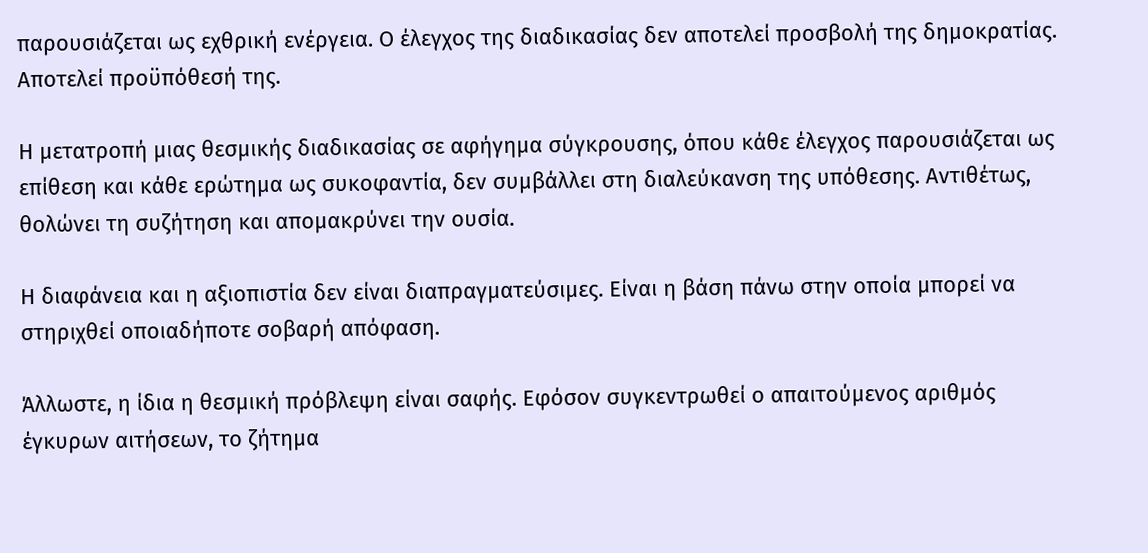παρουσιάζεται ως εχθρική ενέργεια. Ο έλεγχος της διαδικασίας δεν αποτελεί προσβολή της δημοκρατίας. Αποτελεί προϋπόθεσή της.

Η μετατροπή μιας θεσμικής διαδικασίας σε αφήγημα σύγκρουσης, όπου κάθε έλεγχος παρουσιάζεται ως επίθεση και κάθε ερώτημα ως συκοφαντία, δεν συμβάλλει στη διαλεύκανση της υπόθεσης. Αντιθέτως, θολώνει τη συζήτηση και απομακρύνει την ουσία.

Η διαφάνεια και η αξιοπιστία δεν είναι διαπραγματεύσιμες. Είναι η βάση πάνω στην οποία μπορεί να στηριχθεί οποιαδήποτε σοβαρή απόφαση.

Άλλωστε, η ίδια η θεσμική πρόβλεψη είναι σαφής. Εφόσον συγκεντρωθεί ο απαιτούμενος αριθμός έγκυρων αιτήσεων, το ζήτημα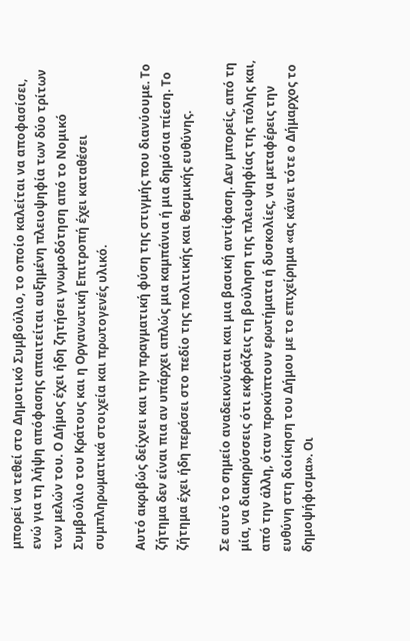μπορεί να τεθεί στο Δημοτικό Συμβούλιο, το οποίο καλείται να αποφασίσει, ενώ για τη λήψη απόφασης απαιτείται αυξημένη πλειοψηφία των δύο τρίτων των μελών του. Ο Δήμος έχει ήδη ζητήσει γνωμοδότηση από το Νομικό Συμβούλιο του Κράτους και η Οργανωτική Επιτροπή έχει καταθέσει συμπληρωματικά στοιχεία και πρωτογενές υλικό.

Αυτό ακριβώς δείχνει και την πραγματική φύση της στιγμής που διανύουμε. Το ζήτημα δεν είναι πια αν υπάρχει απλώς μια καμπάνια ή μια δημόσια πίεση. Το ζήτημα έχει ήδη περάσει στο πεδίο της πολιτικής και θεσμικής ευθύνης.

Σε αυτό το σημείο αναδεικνύεται και μια βασική αντίφαση. Δεν μπορείς, από τη μία, να διακηρύσσεις ότι εκφράζεις τη βούληση της πλειοψηφίας της πόλης και, από την άλλη, όταν προκύπτουν ερωτήματα ή δυσκολίες, να μεταφέρεις την ευθύνη στη διοίκηση του Δήμου με το επιχείρημα «ας κάνει τότε ο Δήμαρχος το δημοψήφισμα». Οι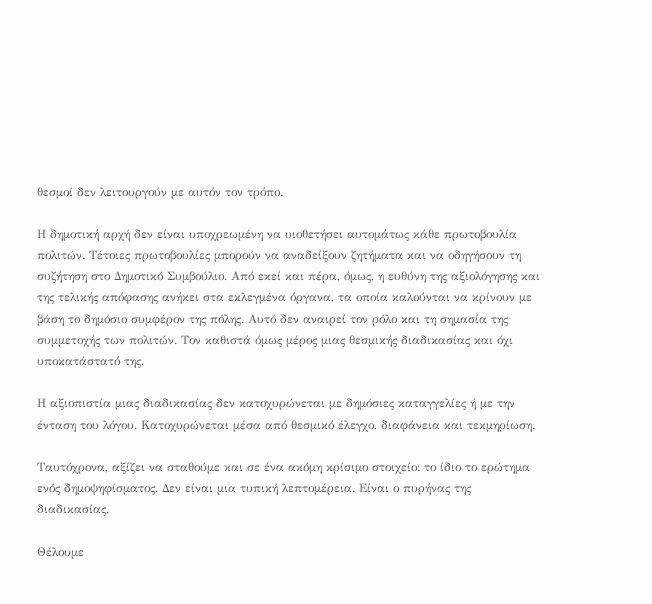θεσμοί δεν λειτουργούν με αυτόν τον τρόπο.

Η δημοτική αρχή δεν είναι υποχρεωμένη να υιοθετήσει αυτομάτως κάθε πρωτοβουλία πολιτών. Τέτοιες πρωτοβουλίες μπορούν να αναδείξουν ζητήματα και να οδηγήσουν τη συζήτηση στο Δημοτικό Συμβούλιο. Από εκεί και πέρα, όμως, η ευθύνη της αξιολόγησης και της τελικής απόφασης ανήκει στα εκλεγμένα όργανα, τα οποία καλούνται να κρίνουν με βάση το δημόσιο συμφέρον της πόλης. Αυτό δεν αναιρεί τον ρόλο και τη σημασία της συμμετοχής των πολιτών. Τον καθιστά όμως μέρος μιας θεσμικής διαδικασίας και όχι υποκατάστατό της.

Η αξιοπιστία μιας διαδικασίας δεν κατοχυρώνεται με δημόσιες καταγγελίες ή με την ένταση του λόγου. Κατοχυρώνεται μέσα από θεσμικό έλεγχο, διαφάνεια και τεκμηρίωση.

Ταυτόχρονα, αξίζει να σταθούμε και σε ένα ακόμη κρίσιμο στοιχείο: το ίδιο το ερώτημα ενός δημοψηφίσματος. Δεν είναι μια τυπική λεπτομέρεια. Είναι ο πυρήνας της διαδικασίας.

Θέλουμε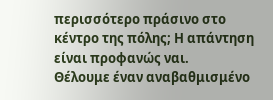περισσότερο πράσινο στο κέντρο της πόλης; Η απάντηση είναι προφανώς ναι.
Θέλουμε έναν αναβαθμισμένο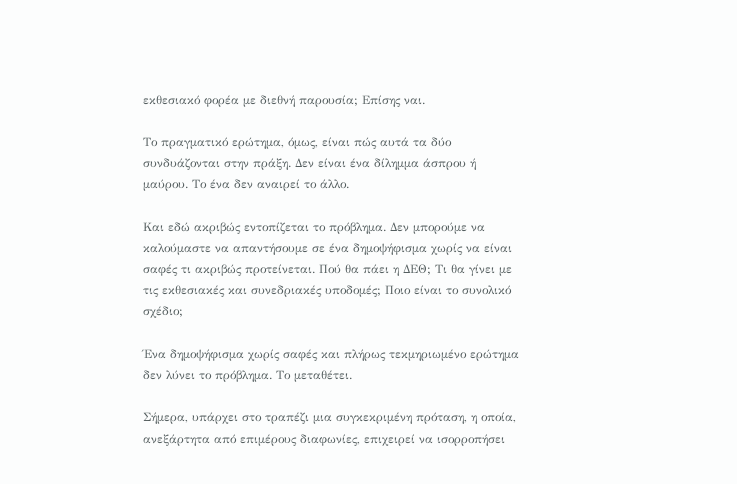εκθεσιακό φορέα με διεθνή παρουσία; Επίσης ναι.

Το πραγματικό ερώτημα, όμως, είναι πώς αυτά τα δύο συνδυάζονται στην πράξη. Δεν είναι ένα δίλημμα άσπρου ή μαύρου. Το ένα δεν αναιρεί το άλλο.

Και εδώ ακριβώς εντοπίζεται το πρόβλημα. Δεν μπορούμε να καλούμαστε να απαντήσουμε σε ένα δημοψήφισμα χωρίς να είναι σαφές τι ακριβώς προτείνεται. Πού θα πάει η ΔΕΘ; Τι θα γίνει με τις εκθεσιακές και συνεδριακές υποδομές; Ποιο είναι το συνολικό σχέδιο;

Ένα δημοψήφισμα χωρίς σαφές και πλήρως τεκμηριωμένο ερώτημα δεν λύνει το πρόβλημα. Το μεταθέτει.

Σήμερα, υπάρχει στο τραπέζι μια συγκεκριμένη πρόταση, η οποία, ανεξάρτητα από επιμέρους διαφωνίες, επιχειρεί να ισορροπήσει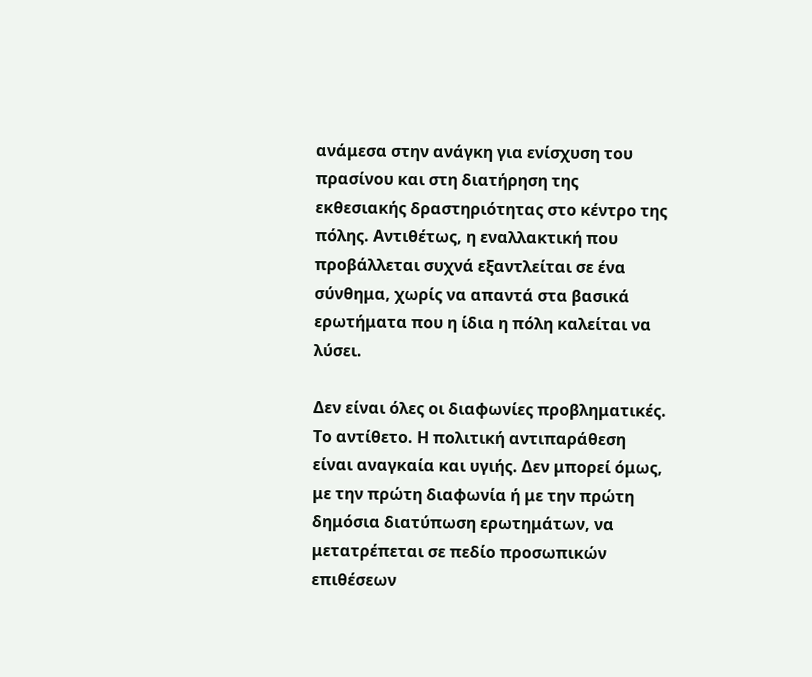ανάμεσα στην ανάγκη για ενίσχυση του πρασίνου και στη διατήρηση της εκθεσιακής δραστηριότητας στο κέντρο της πόλης. Αντιθέτως, η εναλλακτική που προβάλλεται συχνά εξαντλείται σε ένα σύνθημα, χωρίς να απαντά στα βασικά ερωτήματα που η ίδια η πόλη καλείται να λύσει.

Δεν είναι όλες οι διαφωνίες προβληματικές. Το αντίθετο. Η πολιτική αντιπαράθεση είναι αναγκαία και υγιής. Δεν μπορεί όμως, με την πρώτη διαφωνία ή με την πρώτη δημόσια διατύπωση ερωτημάτων, να μετατρέπεται σε πεδίο προσωπικών επιθέσεων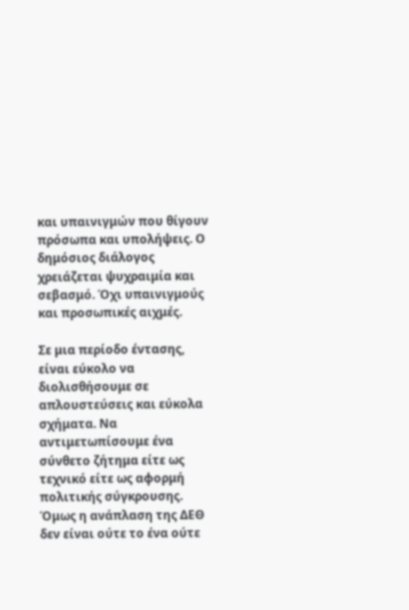και υπαινιγμών που θίγουν πρόσωπα και υπολήψεις. Ο δημόσιος διάλογος χρειάζεται ψυχραιμία και σεβασμό. Όχι υπαινιγμούς και προσωπικές αιχμές.

Σε μια περίοδο έντασης, είναι εύκολο να διολισθήσουμε σε απλουστεύσεις και εύκολα σχήματα. Να αντιμετωπίσουμε ένα σύνθετο ζήτημα είτε ως τεχνικό είτε ως αφορμή πολιτικής σύγκρουσης. Όμως η ανάπλαση της ΔΕΘ δεν είναι ούτε το ένα ούτε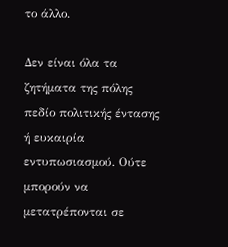το άλλο.

Δεν είναι όλα τα ζητήματα της πόλης πεδίο πολιτικής έντασης ή ευκαιρία εντυπωσιασμού. Ούτε μπορούν να μετατρέπονται σε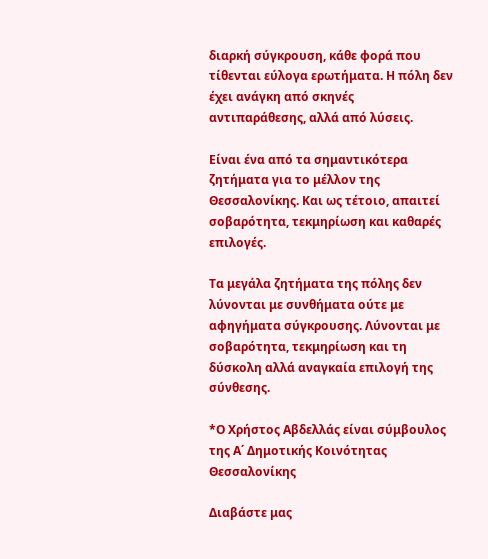διαρκή σύγκρουση, κάθε φορά που τίθενται εύλογα ερωτήματα. Η πόλη δεν έχει ανάγκη από σκηνές αντιπαράθεσης, αλλά από λύσεις.

Είναι ένα από τα σημαντικότερα ζητήματα για το μέλλον της Θεσσαλονίκης. Και ως τέτοιο, απαιτεί σοβαρότητα, τεκμηρίωση και καθαρές επιλογές.

Τα μεγάλα ζητήματα της πόλης δεν λύνονται με συνθήματα ούτε με αφηγήματα σύγκρουσης. Λύνονται με σοβαρότητα, τεκμηρίωση και τη δύσκολη αλλά αναγκαία επιλογή της σύνθεσης.

*Ο Χρήστος Αβδελλάς είναι σύμβουλος της Α΄ Δημοτικής Κοινότητας Θεσσαλονίκης

Διαβάστε μας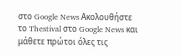στο Google News Ακολουθήστε το Thestival στο Google News και μάθετε πρώτοι όλες τις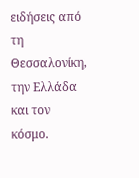ειδήσεις από τη Θεσσαλονίκη, την Ελλάδα και τον κόσμο.